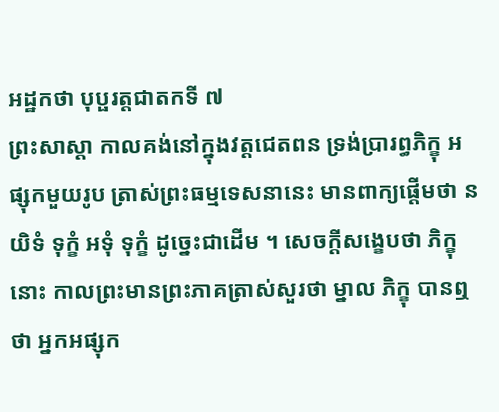អដ្ឋកថា បុប្ផរត្តជាតកទី ៧
ព្រះសាស្តា កាលគង់នៅក្នុងវត្តជេតពន ទ្រង់ប្រារព្ធភិក្ខុ អផ្សុកមួយរូប ត្រាស់ព្រះធម្មទេសនានេះ មានពាក្យផ្តើមថា នយិទំ ទុក្ខំ អទុំ ទុក្ខំ ដូច្នេះជាដើម ។ សេចក្តីសង្ខេបថា ភិក្ខុនោះ កាលព្រះមានព្រះភាគត្រាស់សួរថា ម្នាល ភិក្ខុ បានឮថា អ្នកអផ្សុក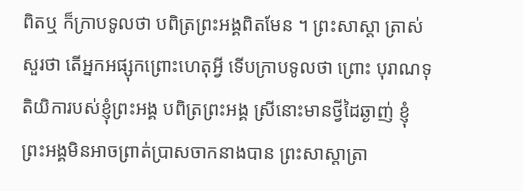ពិតឬ ក៏ក្រាបទូលថា បពិត្រព្រះអង្គពិតមែន ។ ព្រះសាស្តា ត្រាស់សួរថា តើអ្នកអផ្សុកព្រោះហេតុអ្វី ទើបក្រាបទូលថា ព្រោះ បុរាណទុតិយិការបស់ខ្ញុំព្រះអង្គ បពិត្រព្រះអង្គ ស្រីនោះមានថ្វីដៃឆ្ងាញ់ ខ្ញុំ ព្រះអង្គមិនអាចព្រាត់ប្រាសចាកនាងបាន ព្រះសាស្តាត្រា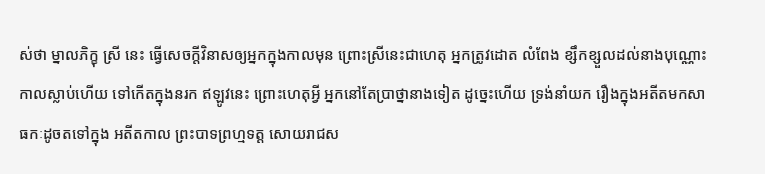ស់ថា ម្នាលភិក្ខុ ស្រី នេះ ធ្វើសេចក្តីវិនាសឲ្យអ្នកក្នុងកាលមុន ព្រោះស្រីនេះជាហេតុ អ្នកត្រូវដោត លំពែង ខ្សឹកខ្សួលដល់នាងបុណ្ណោះ កាលស្លាប់ហើយ ទៅកើតក្នុងនរក ឥឡូវនេះ ព្រោះហេតុអ្វី អ្នកនៅតែប្រាថ្នានាងទៀត ដូច្នេះហើយ ទ្រង់នាំយក រឿងក្នុងអតីតមកសាធកៈដូចតទៅក្នុង អតីតកាល ព្រះបាទព្រហ្មទត្ត សោយរាជស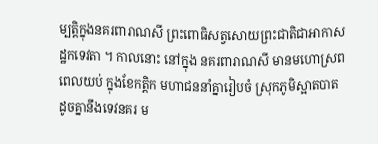ម្បត្តិក្នុងនគរពារាណសី ព្រះពោធិសត្វសោយព្រះជាតិជាអាកាសដ្ឋកទេវតា ។ កាលនោះ នៅក្នុង នគរពារាណសី មានមហោស្រពពេលយប់ ក្នុងខែកត្តិក មហាជននាំគ្នារៀបចំ ស្រុកភូមិស្អាតបាត ដូចគ្នានឹងទេវនគរ ម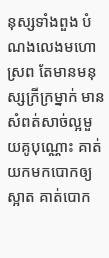នុស្សទាំងពួង បំណងលេងមហោស្រព តែមានមនុស្សក្រីក្រម្នាក់ មានសំពត់សាច់ល្អមួយគូបុណ្ណោះ គាត់ យកមកបោកឲ្យស្អាត គាត់បោក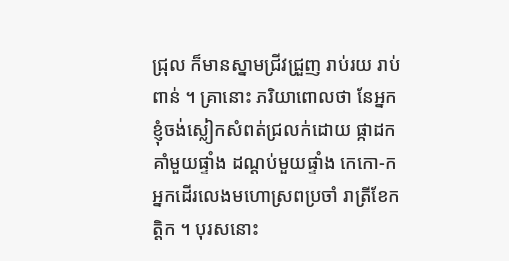ជ្រុល ក៏មានស្នាមជ្រីវជ្រួញ រាប់រយ រាប់ ពាន់ ។ គ្រានោះ ភរិយាពោលថា នែអ្នក ខ្ញុំចង់ស្លៀកសំពត់ជ្រលក់ដោយ ផ្កាដកគាំមួយផ្ទាំង ដណ្តប់មួយផ្ទាំង កេកោ-កអ្នកដើរលេងមហោស្រពប្រចាំ រាត្រីខែកត្តិក ។ បុរសនោះ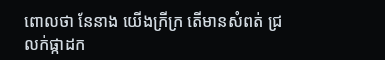ពោលថា នែនាង យើងក្រីក្រ តើមានសំពត់ ជ្រលក់ផ្កាដក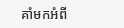គាំមកអំពី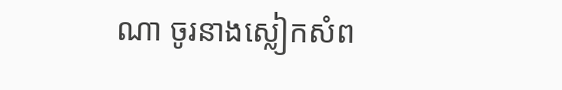ណា ចូរនាងស្លៀកសំព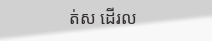ត់ស ដើរល